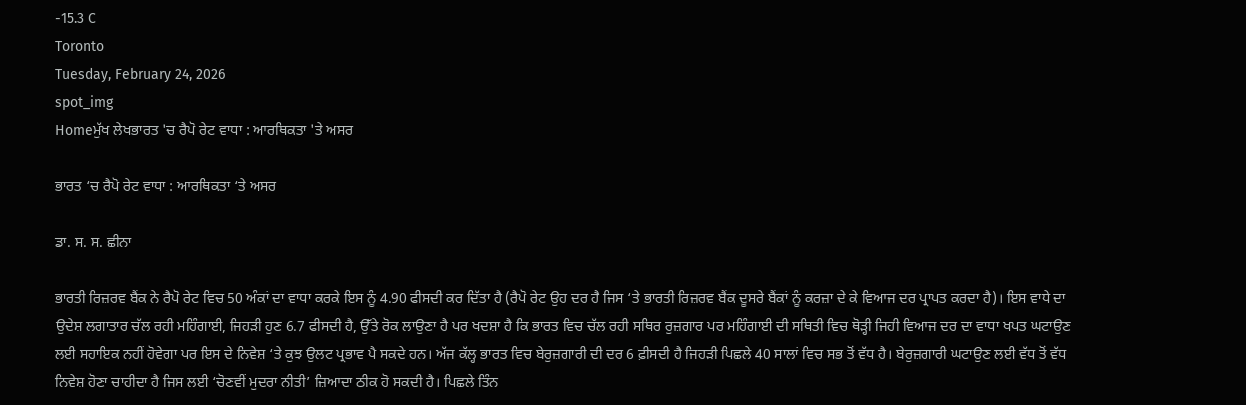-15.3 C
Toronto
Tuesday, February 24, 2026
spot_img
Homeਮੁੱਖ ਲੇਖਭਾਰਤ 'ਚ ਰੈਪੋ ਰੇਟ ਵਾਧਾ : ਆਰਥਿਕਤਾ 'ਤੇ ਅਸਰ

ਭਾਰਤ ‘ਚ ਰੈਪੋ ਰੇਟ ਵਾਧਾ : ਆਰਥਿਕਤਾ ‘ਤੇ ਅਸਰ

ਡਾ. ਸ. ਸ. ਛੀਨਾ

ਭਾਰਤੀ ਰਿਜ਼ਰਵ ਬੈਂਕ ਨੇ ਰੈਪੋ ਰੇਟ ਵਿਚ 50 ਅੰਕਾਂ ਦਾ ਵਾਧਾ ਕਰਕੇ ਇਸ ਨੂੰ 4.90 ਫੀਸਦੀ ਕਰ ਦਿੱਤਾ ਹੈ (ਰੈਪੋ ਰੇਟ ਉਹ ਦਰ ਹੈ ਜਿਸ ‘ਤੇ ਭਾਰਤੀ ਰਿਜ਼ਰਵ ਬੈਂਕ ਦੂਸਰੇ ਬੈਂਕਾਂ ਨੂੰ ਕਰਜ਼ਾ ਦੇ ਕੇ ਵਿਆਜ ਦਰ ਪ੍ਰਾਪਤ ਕਰਦਾ ਹੈ)। ਇਸ ਵਾਧੇ ਦਾ ਉਦੇਸ਼ ਲਗਾਤਾਰ ਚੱਲ ਰਹੀ ਮਹਿੰਗਾਈ, ਜਿਹੜੀ ਹੁਣ 6.7 ਫੀਸਦੀ ਹੈ, ਉੱਤੇ ਰੋਕ ਲਾਉਣਾ ਹੈ ਪਰ ਖਦਸ਼ਾ ਹੈ ਕਿ ਭਾਰਤ ਵਿਚ ਚੱਲ ਰਹੀ ਸਥਿਰ ਰੁਜ਼ਗਾਰ ਪਰ ਮਹਿੰਗਾਈ ਦੀ ਸਥਿਤੀ ਵਿਚ ਥੋੜ੍ਹੀ ਜਿਹੀ ਵਿਆਜ ਦਰ ਦਾ ਵਾਧਾ ਖਪਤ ਘਟਾਉਣ ਲਈ ਸਹਾਇਕ ਨਹੀਂ ਹੋਵੇਗਾ ਪਰ ਇਸ ਦੇ ਨਿਵੇਸ਼ ‘ਤੇ ਕੁਝ ਉਲਟ ਪ੍ਰਭਾਵ ਪੈ ਸਕਦੇ ਹਨ। ਅੱਜ ਕੱਲ੍ਹ ਭਾਰਤ ਵਿਚ ਬੇਰੁਜ਼ਗਾਰੀ ਦੀ ਦਰ 6 ਫ਼ੀਸਦੀ ਹੈ ਜਿਹੜੀ ਪਿਛਲੇ 40 ਸਾਲਾਂ ਵਿਚ ਸਭ ਤੋਂ ਵੱਧ ਹੈ। ਬੇਰੁਜ਼ਗਾਰੀ ਘਟਾਉਣ ਲਈ ਵੱਧ ਤੋਂ ਵੱਧ ਨਿਵੇਸ਼ ਹੋਣਾ ਚਾਹੀਦਾ ਹੈ ਜਿਸ ਲਈ ‘ਚੋਣਵੀਂ ਮੁਦਰਾ ਨੀਤੀ’ ਜ਼ਿਆਦਾ ਠੀਕ ਹੋ ਸਕਦੀ ਹੈ। ਪਿਛਲੇ ਤਿੰਨ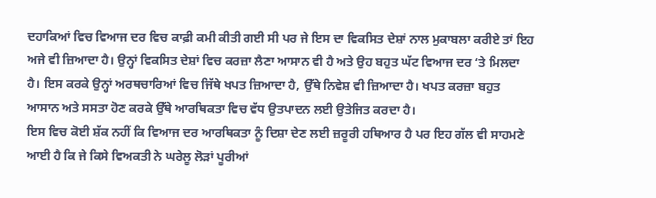ਦਹਾਕਿਆਂ ਵਿਚ ਵਿਆਜ ਦਰ ਵਿਚ ਕਾਫ਼ੀ ਕਮੀ ਕੀਤੀ ਗਈ ਸੀ ਪਰ ਜੇ ਇਸ ਦਾ ਵਿਕਸਿਤ ਦੇਸ਼ਾਂ ਨਾਲ ਮੁਕਾਬਲਾ ਕਰੀਏ ਤਾਂ ਇਹ ਅਜੇ ਵੀ ਜ਼ਿਆਦਾ ਹੈ। ਉਨ੍ਹਾਂ ਵਿਕਸਿਤ ਦੇਸ਼ਾਂ ਵਿਚ ਕਰਜ਼ਾ ਲੈਣਾ ਆਸਾਨ ਵੀ ਹੈ ਅਤੇ ਉਹ ਬਹੁਤ ਘੱਟ ਵਿਆਜ ਦਰ ‘ਤੇ ਮਿਲਦਾ ਹੈ। ਇਸ ਕਰਕੇ ਉਨ੍ਹਾਂ ਅਰਥਚਾਰਿਆਂ ਵਿਚ ਜਿੱਥੇ ਖਪਤ ਜ਼ਿਆਦਾ ਹੈ, ਉੱਥੇ ਨਿਵੇਸ਼ ਵੀ ਜ਼ਿਆਦਾ ਹੈ। ਖਪਤ ਕਰਜ਼ਾ ਬਹੁਤ ਆਸਾਨ ਅਤੇ ਸਸਤਾ ਹੋਣ ਕਰਕੇ ਉੱਥੇ ਆਰਥਿਕਤਾ ਵਿਚ ਵੱਧ ਉਤਪਾਦਨ ਲਈ ਉਤੇਜਿਤ ਕਰਦਾ ਹੈ।
ਇਸ ਵਿਚ ਕੋਈ ਸ਼ੱਕ ਨਹੀਂ ਕਿ ਵਿਆਜ ਦਰ ਆਰਥਿਕਤਾ ਨੂੰ ਦਿਸ਼ਾ ਦੇਣ ਲਈ ਜ਼ਰੂਰੀ ਹਥਿਆਰ ਹੈ ਪਰ ਇਹ ਗੱਲ ਵੀ ਸਾਹਮਣੇ ਆਈ ਹੈ ਕਿ ਜੇ ਕਿਸੇ ਵਿਅਕਤੀ ਨੇ ਘਰੇਲੂ ਲੋੜਾਂ ਪੂਰੀਆਂ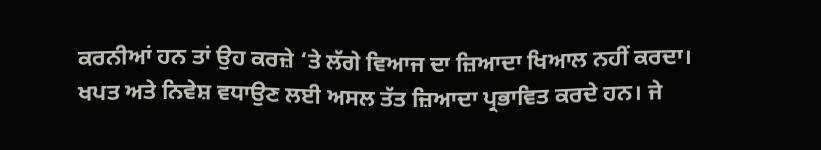ਕਰਨੀਆਂ ਹਨ ਤਾਂ ਉਹ ਕਰਜ਼ੇ ‘ਤੇ ਲੱਗੇ ਵਿਆਜ ਦਾ ਜ਼ਿਆਦਾ ਖਿਆਲ ਨਹੀਂ ਕਰਦਾ। ਖਪਤ ਅਤੇ ਨਿਵੇਸ਼ ਵਧਾਉਣ ਲਈ ਅਸਲ ਤੱਤ ਜ਼ਿਆਦਾ ਪ੍ਰਭਾਵਿਤ ਕਰਦੇ ਹਨ। ਜੇ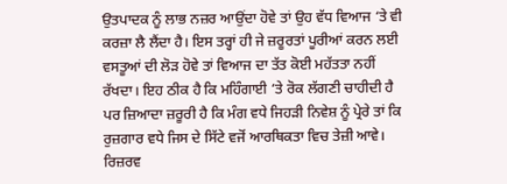ਉਤਪਾਦਕ ਨੂੰ ਲਾਭ ਨਜ਼ਰ ਆਉਂਦਾ ਹੋਵੇ ਤਾਂ ਉਹ ਵੱਧ ਵਿਆਜ ‘ਤੇ ਵੀ ਕਰਜ਼ਾ ਲੈ ਲੈਂਦਾ ਹੈ। ਇਸ ਤਰ੍ਹਾਂ ਹੀ ਜੇ ਜ਼ਰੂਰਤਾਂ ਪੂਰੀਆਂ ਕਰਨ ਲਈ ਵਸਤੂਆਂ ਦੀ ਲੋੜ ਹੋਵੇ ਤਾਂ ਵਿਆਜ ਦਾ ਤੱਤ ਕੋਈ ਮਹੱਤਤਾ ਨਹੀਂ ਰੱਖਦਾ। ਇਹ ਠੀਕ ਹੈ ਕਿ ਮਹਿੰਗਾਈ ‘ਤੇ ਰੋਕ ਲੱਗਣੀ ਚਾਹੀਦੀ ਹੈ ਪਰ ਜ਼ਿਆਦਾ ਜ਼ਰੂਰੀ ਹੈ ਕਿ ਮੰਗ ਵਧੇ ਜਿਹੜੀ ਨਿਵੇਸ਼ ਨੂੰ ਪ੍ਰੇਰੇ ਤਾਂ ਕਿ ਰੁਜ਼ਗਾਰ ਵਧੇ ਜਿਸ ਦੇ ਸਿੱਟੇ ਵਜੋਂ ਆਰਥਿਕਤਾ ਵਿਚ ਤੇਜ਼ੀ ਆਵੇ। ਰਿਜ਼ਰਵ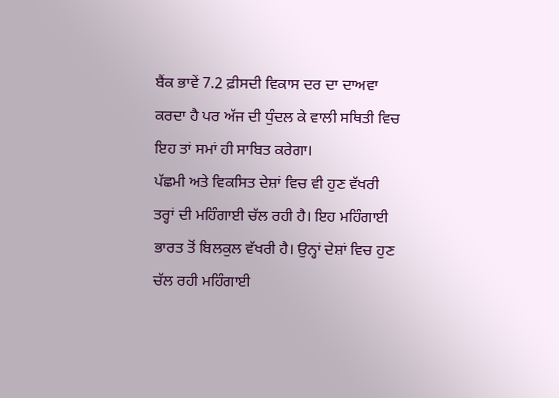ਬੈਂਕ ਭਾਵੇਂ 7.2 ਫ਼ੀਸਦੀ ਵਿਕਾਸ ਦਰ ਦਾ ਦਾਅਵਾ ਕਰਦਾ ਹੈ ਪਰ ਅੱਜ ਦੀ ਧੁੰਦਲ ਕੇ ਵਾਲੀ ਸਥਿਤੀ ਵਿਚ ਇਹ ਤਾਂ ਸਮਾਂ ਹੀ ਸਾਬਿਤ ਕਰੇਗਾ।
ਪੱਛਮੀ ਅਤੇ ਵਿਕਸਿਤ ਦੇਸ਼ਾਂ ਵਿਚ ਵੀ ਹੁਣ ਵੱਖਰੀ ਤਰ੍ਹਾਂ ਦੀ ਮਹਿੰਗਾਈ ਚੱਲ ਰਹੀ ਹੈ। ਇਹ ਮਹਿੰਗਾਈ ਭਾਰਤ ਤੋਂ ਬਿਲਕੁਲ ਵੱਖਰੀ ਹੈ। ਉਨ੍ਹਾਂ ਦੇਸ਼ਾਂ ਵਿਚ ਹੁਣ ਚੱਲ ਰਹੀ ਮਹਿੰਗਾਈ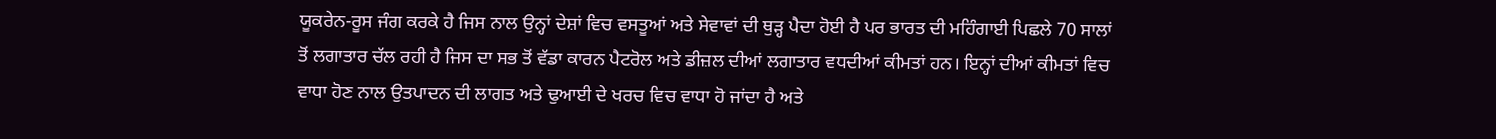ਯੂਕਰੇਨ-ਰੂਸ ਜੰਗ ਕਰਕੇ ਹੈ ਜਿਸ ਨਾਲ ਉਨ੍ਹਾਂ ਦੇਸ਼ਾਂ ਵਿਚ ਵਸਤੂਆਂ ਅਤੇ ਸੇਵਾਵਾਂ ਦੀ ਥੁੜ੍ਹ ਪੈਦਾ ਹੋਈ ਹੈ ਪਰ ਭਾਰਤ ਦੀ ਮਹਿੰਗਾਈ ਪਿਛਲੇ 70 ਸਾਲਾਂ ਤੋਂ ਲਗਾਤਾਰ ਚੱਲ ਰਹੀ ਹੈ ਜਿਸ ਦਾ ਸਭ ਤੋਂ ਵੱਡਾ ਕਾਰਨ ਪੈਟਰੋਲ ਅਤੇ ਡੀਜ਼ਲ ਦੀਆਂ ਲਗਾਤਾਰ ਵਧਦੀਆਂ ਕੀਮਤਾਂ ਹਨ। ਇਨ੍ਹਾਂ ਦੀਆਂ ਕੀਮਤਾਂ ਵਿਚ ਵਾਧਾ ਹੋਣ ਨਾਲ ਉਤਪਾਦਨ ਦੀ ਲਾਗਤ ਅਤੇ ਢੁਆਈ ਦੇ ਖਰਚ ਵਿਚ ਵਾਧਾ ਹੋ ਜਾਂਦਾ ਹੈ ਅਤੇ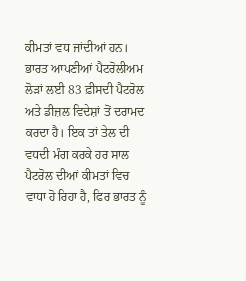ਕੀਮਤਾਂ ਵਧ ਜਾਂਦੀਆਂ ਹਨ। ਭਾਰਤ ਆਪਣੀਆਂ ਪੈਟਰੋਲੀਅਮ ਲੋੜਾਂ ਲਈ 83 ਫ਼ੀਸਦੀ ਪੈਟਰੋਲ ਅਤੇ ਡੀਜ਼ਲ ਵਿਦੇਸ਼ਾਂ ਤੋਂ ਦਰਾਮਦ ਕਰਦਾ ਹੈ। ਇਕ ਤਾਂ ਤੇਲ ਦੀ ਵਧਦੀ ਮੰਗ ਕਰਕੇ ਹਰ ਸਾਲ ਪੈਟਰੋਲ ਦੀਆਂ ਕੀਮਤਾਂ ਵਿਚ ਵਾਧਾ ਹੋ ਰਿਹਾ ਹੈ, ਫਿਰ ਭਾਰਤ ਨੂੰ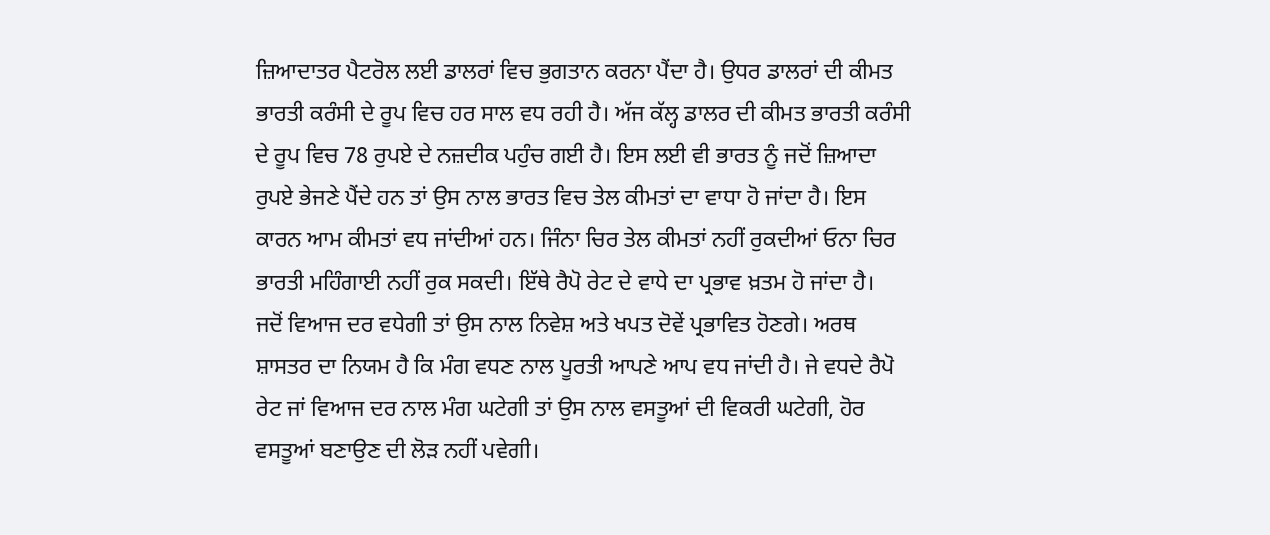ਜ਼ਿਆਦਾਤਰ ਪੈਟਰੋਲ ਲਈ ਡਾਲਰਾਂ ਵਿਚ ਭੁਗਤਾਨ ਕਰਨਾ ਪੈਂਦਾ ਹੈ। ਉਧਰ ਡਾਲਰਾਂ ਦੀ ਕੀਮਤ ਭਾਰਤੀ ਕਰੰਸੀ ਦੇ ਰੂਪ ਵਿਚ ਹਰ ਸਾਲ ਵਧ ਰਹੀ ਹੈ। ਅੱਜ ਕੱਲ੍ਹ ਡਾਲਰ ਦੀ ਕੀਮਤ ਭਾਰਤੀ ਕਰੰਸੀ ਦੇ ਰੂਪ ਵਿਚ 78 ਰੁਪਏ ਦੇ ਨਜ਼ਦੀਕ ਪਹੁੰਚ ਗਈ ਹੈ। ਇਸ ਲਈ ਵੀ ਭਾਰਤ ਨੂੰ ਜਦੋਂ ਜ਼ਿਆਦਾ ਰੁਪਏ ਭੇਜਣੇ ਪੈਂਦੇ ਹਨ ਤਾਂ ਉਸ ਨਾਲ ਭਾਰਤ ਵਿਚ ਤੇਲ ਕੀਮਤਾਂ ਦਾ ਵਾਧਾ ਹੋ ਜਾਂਦਾ ਹੈ। ਇਸ ਕਾਰਨ ਆਮ ਕੀਮਤਾਂ ਵਧ ਜਾਂਦੀਆਂ ਹਨ। ਜਿੰਨਾ ਚਿਰ ਤੇਲ ਕੀਮਤਾਂ ਨਹੀਂ ਰੁਕਦੀਆਂ ਓਨਾ ਚਿਰ ਭਾਰਤੀ ਮਹਿੰਗਾਈ ਨਹੀਂ ਰੁਕ ਸਕਦੀ। ਇੱਥੇ ਰੈਪੋ ਰੇਟ ਦੇ ਵਾਧੇ ਦਾ ਪ੍ਰਭਾਵ ਖ਼ਤਮ ਹੋ ਜਾਂਦਾ ਹੈ।
ਜਦੋਂ ਵਿਆਜ ਦਰ ਵਧੇਗੀ ਤਾਂ ਉਸ ਨਾਲ ਨਿਵੇਸ਼ ਅਤੇ ਖਪਤ ਦੋਵੇਂ ਪ੍ਰਭਾਵਿਤ ਹੋਣਗੇ। ਅਰਥ ਸ਼ਾਸਤਰ ਦਾ ਨਿਯਮ ਹੈ ਕਿ ਮੰਗ ਵਧਣ ਨਾਲ ਪੂਰਤੀ ਆਪਣੇ ਆਪ ਵਧ ਜਾਂਦੀ ਹੈ। ਜੇ ਵਧਦੇ ਰੈਪੋ ਰੇਟ ਜਾਂ ਵਿਆਜ ਦਰ ਨਾਲ ਮੰਗ ਘਟੇਗੀ ਤਾਂ ਉਸ ਨਾਲ ਵਸਤੂਆਂ ਦੀ ਵਿਕਰੀ ਘਟੇਗੀ, ਹੋਰ ਵਸਤੂਆਂ ਬਣਾਉਣ ਦੀ ਲੋੜ ਨਹੀਂ ਪਵੇਗੀ।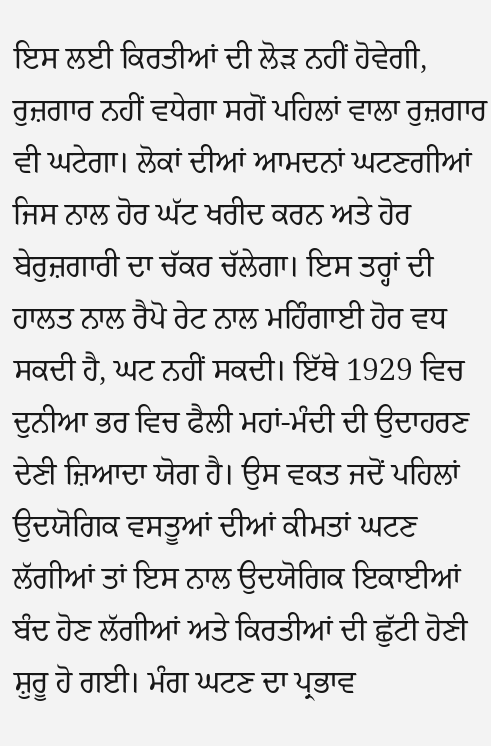ਇਸ ਲਈ ਕਿਰਤੀਆਂ ਦੀ ਲੋੜ ਨਹੀਂ ਹੋਵੇਗੀ, ਰੁਜ਼ਗਾਰ ਨਹੀਂ ਵਧੇਗਾ ਸਗੋਂ ਪਹਿਲਾਂ ਵਾਲਾ ਰੁਜ਼ਗਾਰ ਵੀ ਘਟੇਗਾ। ਲੋਕਾਂ ਦੀਆਂ ਆਮਦਨਾਂ ਘਟਣਗੀਆਂ ਜਿਸ ਨਾਲ ਹੋਰ ਘੱਟ ਖਰੀਦ ਕਰਨ ਅਤੇ ਹੋਰ ਬੇਰੁਜ਼ਗਾਰੀ ਦਾ ਚੱਕਰ ਚੱਲੇਗਾ। ਇਸ ਤਰ੍ਹਾਂ ਦੀ ਹਾਲਤ ਨਾਲ ਰੈਪੋ ਰੇਟ ਨਾਲ ਮਹਿੰਗਾਈ ਹੋਰ ਵਧ ਸਕਦੀ ਹੈ, ਘਟ ਨਹੀਂ ਸਕਦੀ। ਇੱਥੇ 1929 ਵਿਚ ਦੁਨੀਆ ਭਰ ਵਿਚ ਫੈਲੀ ਮਹਾਂ-ਮੰਦੀ ਦੀ ਉਦਾਹਰਣ ਦੇਣੀ ਜ਼ਿਆਦਾ ਯੋਗ ਹੈ। ਉਸ ਵਕਤ ਜਦੋਂ ਪਹਿਲਾਂ ਉਦਯੋਗਿਕ ਵਸਤੂਆਂ ਦੀਆਂ ਕੀਮਤਾਂ ਘਟਣ ਲੱਗੀਆਂ ਤਾਂ ਇਸ ਨਾਲ ਉਦਯੋਗਿਕ ਇਕਾਈਆਂ ਬੰਦ ਹੋਣ ਲੱਗੀਆਂ ਅਤੇ ਕਿਰਤੀਆਂ ਦੀ ਛੁੱਟੀ ਹੋਣੀ ਸ਼ੁਰੂ ਹੋ ਗਈ। ਮੰਗ ਘਟਣ ਦਾ ਪ੍ਰਭਾਵ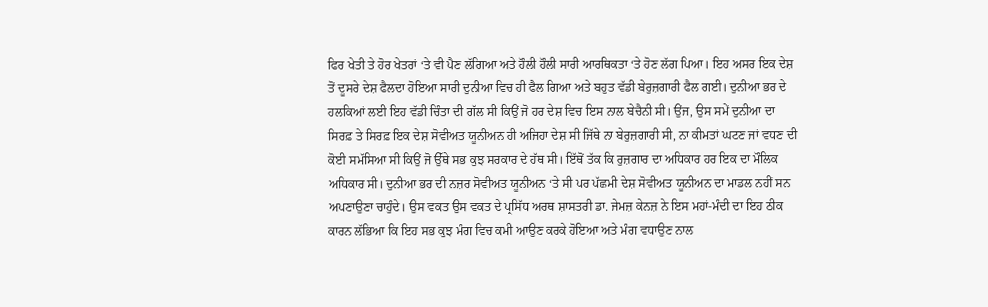ਫਿਰ ਖੇਤੀ ਤੇ ਹੋਰ ਖੇਤਰਾਂ ‘ਤੇ ਵੀ ਪੈਣ ਲੱਗਿਆ ਅਤੇ ਹੌਲੀ ਹੌਲੀ ਸਾਰੀ ਆਰਥਿਕਤਾ ‘ਤੇ ਹੋਣ ਲੱਗ ਪਿਆ। ਇਹ ਅਸਰ ਇਕ ਦੇਸ਼ ਤੋਂ ਦੂਸਰੇ ਦੇਸ਼ ਫੈਲਦਾ ਹੋਇਆ ਸਾਰੀ ਦੁਨੀਆ ਵਿਚ ਹੀ ਫੈਲ ਗਿਆ ਅਤੇ ਬਹੁਤ ਵੱਡੀ ਬੇਰੁਜ਼ਗਾਰੀ ਫੈਲ ਗਈ। ਦੁਨੀਆ ਭਰ ਦੇ ਹਲਕਿਆਂ ਲਈ ਇਹ ਵੱਡੀ ਚਿੰਤਾ ਦੀ ਗੱਲ ਸੀ ਕਿਉਂ ਜੋ ਹਰ ਦੇਸ਼ ਵਿਚ ਇਸ ਨਾਲ ਬੇਚੈਨੀ ਸੀ। ਉਂਜ, ਉਸ ਸਮੇਂ ਦੁਨੀਆ ਦਾ ਸਿਰਫ਼ ਤੇ ਸਿਰਫ਼ ਇਕ ਦੇਸ਼ ਸੋਵੀਅਤ ਯੂਨੀਅਨ ਹੀ ਅਜਿਹਾ ਦੇਸ਼ ਸੀ ਜਿੱਥੇ ਨਾ ਬੇਰੁਜ਼ਗਾਰੀ ਸੀ, ਨਾ ਕੀਮਤਾਂ ਘਟਣ ਜਾਂ ਵਧਣ ਦੀ ਕੋਈ ਸਮੱਸਿਆ ਸੀ ਕਿਉਂ ਜੋ ਉੱਥੇ ਸਭ ਕੁਝ ਸਰਕਾਰ ਦੇ ਹੱਥ ਸੀ। ਇੱਥੋਂ ਤੱਕ ਕਿ ਰੁਜ਼ਗਾਰ ਦਾ ਅਧਿਕਾਰ ਹਰ ਇਕ ਦਾ ਮੌਲਿਕ ਅਧਿਕਾਰ ਸੀ। ਦੁਨੀਆ ਭਰ ਦੀ ਨਜ਼ਰ ਸੋਵੀਅਤ ਯੂਨੀਅਨ ‘ਤੇ ਸੀ ਪਰ ਪੱਛਮੀ ਦੇਸ਼ ਸੋਵੀਅਤ ਯੂਨੀਅਨ ਦਾ ਮਾਡਲ ਨਹੀਂ ਸਨ ਅਪਣਾਉਣਾ ਚਾਹੁੰਦੇ। ਉਸ ਵਕਤ ਉਸ ਵਕਤ ਦੇ ਪ੍ਰਸਿੱਧ ਅਰਥ ਸ਼ਾਸਤਰੀ ਡਾ. ਜੇਮਜ਼ ਕੇਨਜ਼ ਨੇ ਇਸ ਮਹਾਂ-ਮੰਦੀ ਦਾ ਇਹ ਠੀਕ ਕਾਰਨ ਲੱਭਿਆ ਕਿ ਇਹ ਸਭ ਕੁਝ ਮੰਗ ਵਿਚ ਕਮੀ ਆਉਣ ਕਰਕੇ ਹੋਇਆ ਅਤੇ ਮੰਗ ਵਧਾਉਣ ਨਾਲ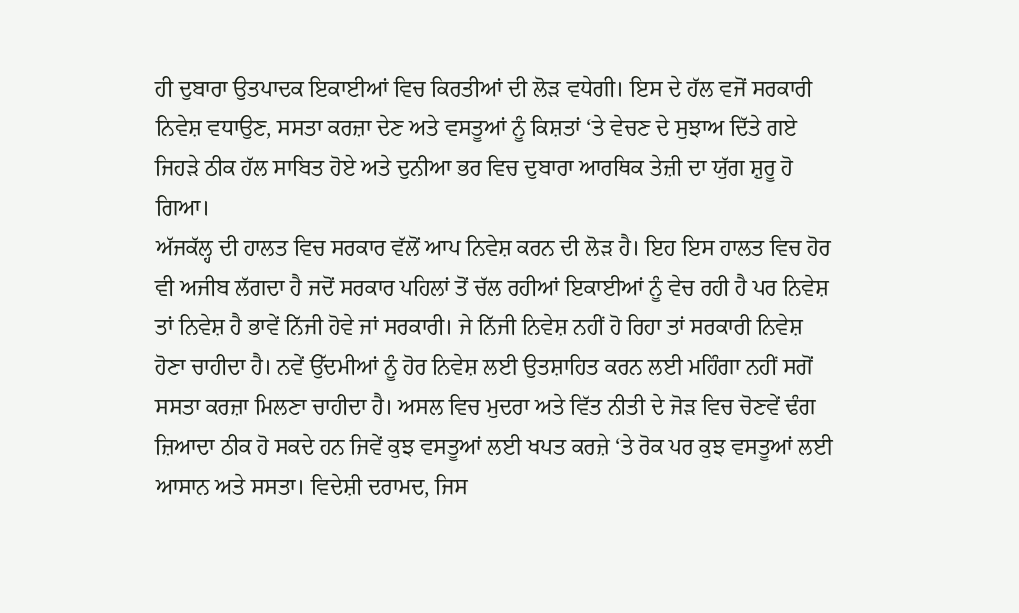ਹੀ ਦੁਬਾਰਾ ਉਤਪਾਦਕ ਇਕਾਈਆਂ ਵਿਚ ਕਿਰਤੀਆਂ ਦੀ ਲੋੜ ਵਧੇਗੀ। ਇਸ ਦੇ ਹੱਲ ਵਜੋਂ ਸਰਕਾਰੀ ਨਿਵੇਸ਼ ਵਧਾਉਣ, ਸਸਤਾ ਕਰਜ਼ਾ ਦੇਣ ਅਤੇ ਵਸਤੂਆਂ ਨੂੰ ਕਿਸ਼ਤਾਂ ‘ਤੇ ਵੇਚਣ ਦੇ ਸੁਝਾਅ ਦਿੱਤੇ ਗਏ ਜਿਹੜੇ ਠੀਕ ਹੱਲ ਸਾਬਿਤ ਹੋਏ ਅਤੇ ਦੁਨੀਆ ਭਰ ਵਿਚ ਦੁਬਾਰਾ ਆਰਥਿਕ ਤੇਜ਼ੀ ਦਾ ਯੁੱਗ ਸ਼ੁਰੂ ਹੋ ਗਿਆ।
ਅੱਜਕੱਲ੍ਹ ਦੀ ਹਾਲਤ ਵਿਚ ਸਰਕਾਰ ਵੱਲੋਂ ਆਪ ਨਿਵੇਸ਼ ਕਰਨ ਦੀ ਲੋੜ ਹੈ। ਇਹ ਇਸ ਹਾਲਤ ਵਿਚ ਹੋਰ ਵੀ ਅਜੀਬ ਲੱਗਦਾ ਹੈ ਜਦੋਂ ਸਰਕਾਰ ਪਹਿਲਾਂ ਤੋਂ ਚੱਲ ਰਹੀਆਂ ਇਕਾਈਆਂ ਨੂੰ ਵੇਚ ਰਹੀ ਹੈ ਪਰ ਨਿਵੇਸ਼ ਤਾਂ ਨਿਵੇਸ਼ ਹੈ ਭਾਵੇਂ ਨਿੱਜੀ ਹੋਵੇ ਜਾਂ ਸਰਕਾਰੀ। ਜੇ ਨਿੱਜੀ ਨਿਵੇਸ਼ ਨਹੀਂ ਹੋ ਰਿਹਾ ਤਾਂ ਸਰਕਾਰੀ ਨਿਵੇਸ਼ ਹੋਣਾ ਚਾਹੀਦਾ ਹੈ। ਨਵੇਂ ਉੱਦਮੀਆਂ ਨੂੰ ਹੋਰ ਨਿਵੇਸ਼ ਲਈ ਉਤਸ਼ਾਹਿਤ ਕਰਨ ਲਈ ਮਹਿੰਗਾ ਨਹੀਂ ਸਗੋਂ ਸਸਤਾ ਕਰਜ਼ਾ ਮਿਲਣਾ ਚਾਹੀਦਾ ਹੈ। ਅਸਲ ਵਿਚ ਮੁਦਰਾ ਅਤੇ ਵਿੱਤ ਨੀਤੀ ਦੇ ਜੋੜ ਵਿਚ ਚੋਣਵੇਂ ਢੰਗ ਜ਼ਿਆਦਾ ਠੀਕ ਹੋ ਸਕਦੇ ਹਨ ਜਿਵੇਂ ਕੁਝ ਵਸਤੂਆਂ ਲਈ ਖਪਤ ਕਰਜ਼ੇ ‘ਤੇ ਰੋਕ ਪਰ ਕੁਝ ਵਸਤੂਆਂ ਲਈ ਆਸਾਨ ਅਤੇ ਸਸਤਾ। ਵਿਦੇਸ਼ੀ ਦਰਾਮਦ, ਜਿਸ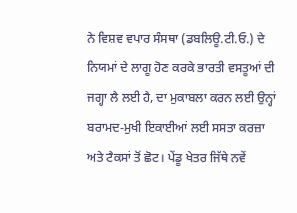ਨੇ ਵਿਸ਼ਵ ਵਪਾਰ ਸੰਸਥਾ (ਡਬਲਿਊ.ਟੀ.ਓ.) ਦੇ ਨਿਯਮਾਂ ਦੇ ਲਾਗੂ ਹੋਣ ਕਰਕੇ ਭਾਰਤੀ ਵਸਤੂਆਂ ਦੀ ਜਗ੍ਹਾ ਲੈ ਲਈ ਹੈ, ਦਾ ਮੁਕਾਬਲਾ ਕਰਨ ਲਈ ਉਨ੍ਹਾਂ ਬਰਾਮਦ-ਮੁਖੀ ਇਕਾਈਆਂ ਲਈ ਸਸਤਾ ਕਰਜ਼ਾ ਅਤੇ ਟੈਕਸਾਂ ਤੋਂ ਛੋਟ। ਪੇਂਡੂ ਖੇਤਰ ਜਿੱਥੇ ਨਵੇਂ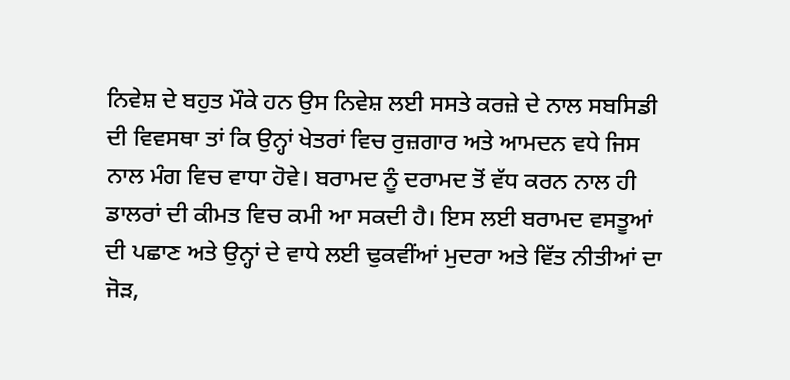ਨਿਵੇਸ਼ ਦੇ ਬਹੁਤ ਮੌਕੇ ਹਨ ਉਸ ਨਿਵੇਸ਼ ਲਈ ਸਸਤੇ ਕਰਜ਼ੇ ਦੇ ਨਾਲ ਸਬਸਿਡੀ ਦੀ ਵਿਵਸਥਾ ਤਾਂ ਕਿ ਉਨ੍ਹਾਂ ਖੇਤਰਾਂ ਵਿਚ ਰੁਜ਼ਗਾਰ ਅਤੇ ਆਮਦਨ ਵਧੇ ਜਿਸ ਨਾਲ ਮੰਗ ਵਿਚ ਵਾਧਾ ਹੋਵੇ। ਬਰਾਮਦ ਨੂੰ ਦਰਾਮਦ ਤੋਂ ਵੱਧ ਕਰਨ ਨਾਲ ਹੀ ਡਾਲਰਾਂ ਦੀ ਕੀਮਤ ਵਿਚ ਕਮੀ ਆ ਸਕਦੀ ਹੈ। ਇਸ ਲਈ ਬਰਾਮਦ ਵਸਤੂਆਂ ਦੀ ਪਛਾਣ ਅਤੇ ਉਨ੍ਹਾਂ ਦੇ ਵਾਧੇ ਲਈ ਢੁਕਵੀਂਆਂ ਮੁਦਰਾ ਅਤੇ ਵਿੱਤ ਨੀਤੀਆਂ ਦਾ ਜੋੜ,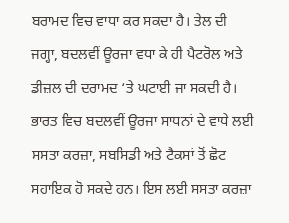ਬਰਾਮਦ ਵਿਚ ਵਾਧਾ ਕਰ ਸਕਦਾ ਹੈ। ਤੇਲ ਦੀ ਜਗ੍ਹਾ, ਬਦਲਵੀਂ ਊਰਜਾ ਵਧਾ ਕੇ ਹੀ ਪੈਟਰੋਲ ਅਤੇ ਡੀਜ਼ਲ ਦੀ ਦਰਾਮਦ ‘ਤੇ ਘਟਾਈ ਜਾ ਸਕਦੀ ਹੈ। ਭਾਰਤ ਵਿਚ ਬਦਲਵੀਂ ਊਰਜਾ ਸਾਧਨਾਂ ਦੇ ਵਾਧੇ ਲਈ ਸਸਤਾ ਕਰਜ਼ਾ, ਸਬਸਿਡੀ ਅਤੇ ਟੈਕਸਾਂ ਤੋਂ ਛੋਟ ਸਹਾਇਕ ਹੋ ਸਕਦੇ ਹਨ। ਇਸ ਲਈ ਸਸਤਾ ਕਰਜ਼ਾ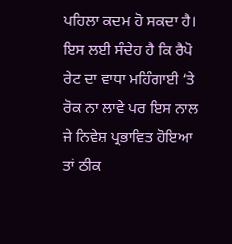ਪਹਿਲਾ ਕਦਮ ਹੋ ਸਕਦਾ ਹੈ। ਇਸ ਲਈ ਸੰਦੇਹ ਹੈ ਕਿ ਰੈਪੋ ਰੇਟ ਦਾ ਵਾਧਾ ਮਹਿੰਗਾਈ ‘ਤੇ ਰੋਕ ਨਾ ਲਾਵੇ ਪਰ ਇਸ ਨਾਲ ਜੇ ਨਿਵੇਸ਼ ਪ੍ਰਭਾਵਿਤ ਹੋਇਆ ਤਾਂ ਠੀਕ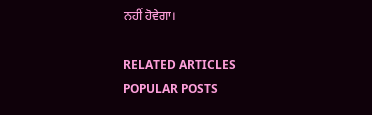ਨਹੀਂ ਹੋਵੇਗਾ।

RELATED ARTICLES
POPULAR POSTS